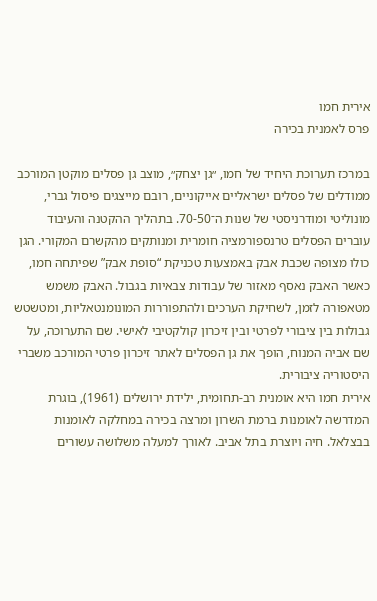אירית חמו
פרס לאמנית בכירה

במרכז תערוכת היחיד של חמו, ״גן יצחק״, מוצב גן פסלים מוקטן המורכב ממודלים של פסלים ישראליים אייקוניים, רובם מייצגים פיסול גברי, מונוליטי ומודרניסטי של שנות ה־70-50. בתהליך ההקטנה והעיבוד עוברים הפסלים טרנספורמציה חומרית ומנותקים מהקשרם המקורי. הגן כולו מצופה שכבת אבק באמצעות טכניקת “סופת אבק” שפיתחה חמו, כאשר האבק נאסף מאזור של עבודות צבאיות בגבול. האבק משמש מטאפורה לזמן, לשחיקת הערכים ולהתפוררות המונומנטאליות, ומטשטש גבולות בין ציבורי לפרטי ובין זיכרון קולקטיבי לאישי. שם התערוכה, על שם אביה המנוח, הופך את גן הפסלים לאתר זיכרון פרטי המורכב משברי היסטוריה ציבורית.
אירית חמו היא אומנית רב-תחומית, ילידת ירושלים (1961), בוגרת המדרשה לאומנות ברמת השרון ומרצה בכירה במחלקה לאומנות בבצלאל. חיה ויוצרת בתל אביב. לאורך למעלה משלושה עשורים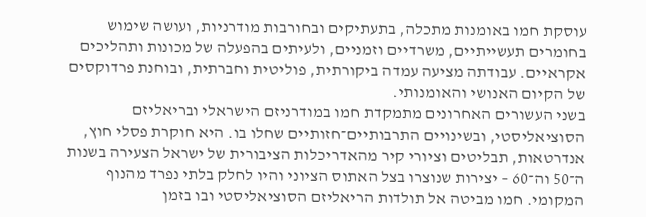עוסקת חמו באומנות מתכלה, בתעתיקים ובחורבות מודרניות, ועושה שימוש בחומרים תעשייתיים, משרדיים וזמניים, ולעיתים בהפעלה של מכונות ותהליכים אקראיים. עבודתה מציעה עמדה ביקורתית, פוליטית וחברתית, ובוחנת פרדוקסים של הקיום האנושי והאומנותי.
בשני העשורים האחרונים מתמקדת חמו במודרניזם הישראלי ובריאליזם הסוציאליסטי, ובשינויים התרבותיים־חזותיים שחלו בו. היא חוקרת פסלי חוץ, אנדרטאות, תבליטים וציורי קיר מהאדריכלות הציבורית של ישראל הצעירה בשנות ה־50 וה־60 – יצירות שנוצרו בצל האתוס הציוני והיו לחלק בלתי נפרד מהנוף המקומי. חמו מביטה אל תולדות הריאליזם הסוציאליסטי ובו בזמן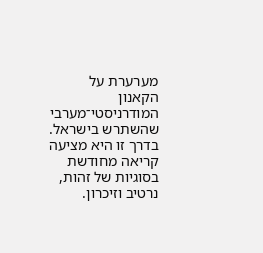מערערת על הקאנון המודרניסטי־מערבי שהשתרש בישראל. בדרך זו היא מציעה קריאה מחודשת בסוגיות של זהות, נרטיב וזיכרון.